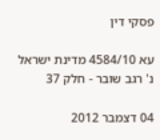פסקי דין

עא 4584/10 מדינת ישראל נ' רגב שובר - חלק 37

04 דצמבר 2012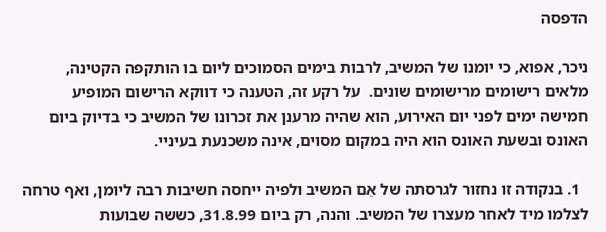הדפסה

ניכר, אפוא, כי יומנו של המשיב, לרבות בימים הסמוכים ליום בו הותקפה הקטינה, מלאים רישומים מרישומים שונים.  על רקע זה, הטענה כי דווקא הרישום המופיע חמישה ימים לפני יום האירוע, הוא שהיה מרענן את זכרונו של המשיב כי בדיוק ביום האונס ובשעת האונס הוא היה במקום מסוים, אינה משכנעת בעיניי.

  1. בנקודה זו נחזור לגרסתה של אֵם המשיב ולפיה ייחסה חשיבות רבה ליומן, ואף טרחה לצלמו מיד לאחר מעצרו של המשיב. והנה, רק ביום 31.8.99, כששה שבועות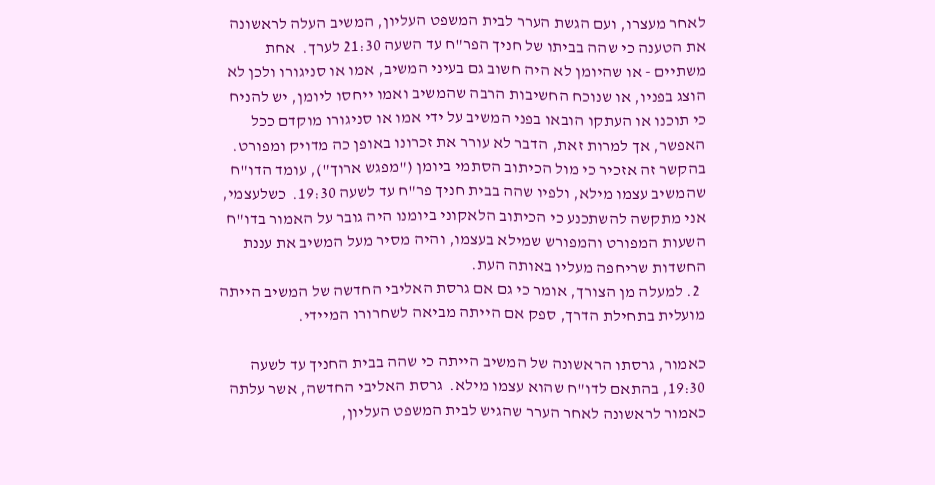לאחר מעצרו, ועם הגשת הערר לבית המשפט העליון, המשיב העלה לראשונה את הטענה כי שהה בביתו של חניך הפר"ח עד השעה 21:30 לערך.  אחת משתיים - או שהיומן לא היה חשוב גם בעיני המשיב, אמו או סניגורו ולכן לא הוצג בפניו, או שנוכח החשיבות הרבה שהמשיב ואמו ייחסו ליומן, יש להניח כי תוכנו או העתקו הובאו בפני המשיב על ידי אמו או סניגורו מוקדם ככל האפשר, אך למרות זאת, הדבר לא עורר את זכרונו באופן כה מדויק ומפורט.  בהקשר זה אזכיר כי מול הכיתוב הסתמי ביומן ("מפגש ארוך"), עומד הדו"ח שהמשיב עצמו מילא, ולפיו שהה בבית חניך פר"ח עד לשעה 19:30.  כשלעצמי, אני מתקשה להשתכנע כי הכיתוב הלאקוני ביומנו היה גובר על האמור בדו"ח השעות המפורט והמפורש שמילא בעצמו, והיה מסיר מעל המשיב את עננת החשדות שריחפה מעליו באותה העת.
  2. למעלה מן הצורך, אומר כי גם אם גרסת האליבי החדשה של המשיב הייתה מועלית בתחילת הדרך, ספק אם הייתה מביאה לשחרורו המיידי.

כאמור, גרסתו הראשונה של המשיב הייתה כי שהה בבית החניך עד לשעה 19:30, בהתאם לדו"ח שהוא עצמו מילא.  גרסת האליבי החדשה, אשר עלתה כאמור לראשונה לאחר הערר שהגיש לבית המשפט העליון,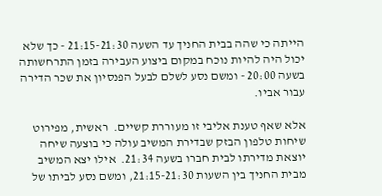הייתה כי שהה בבית החניך עד השעה 21:15-21:30 - כך שלא יכול היה להיות נוכח במקום ביצוע העבירה בזמן התרחשותה בשעה 20:00 - ומשם נסע לשלם לבעל הפנסיון את שכר הדירה עבור אביו.

אלא שאף טענת אליבי זו מעוררת קשיים.  ראשית, מפירוט שיחות טלפון הבזק שבדירת המשיב עולה כי בוצעה שיחה יוצאת מדירתו לבית חברו בשעה 21:34.  אילו יצא המשיב מבית החניך בין השעות 21:15-21:30, ומשם נסע לביתו של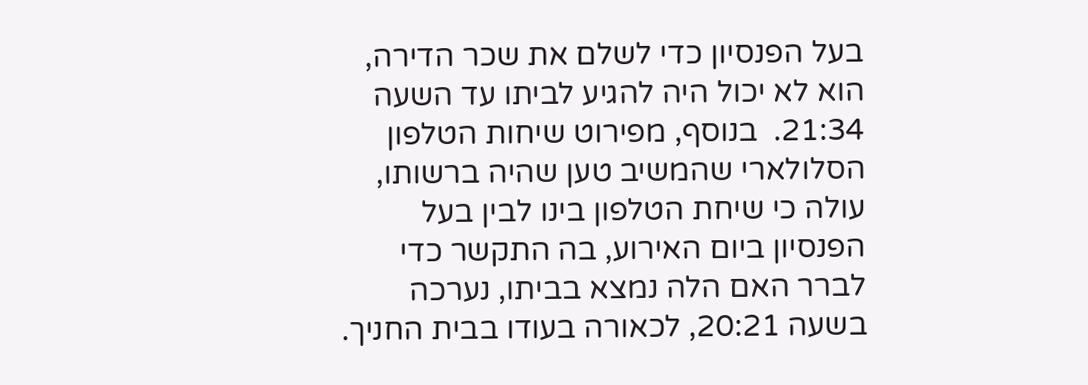בעל הפנסיון כדי לשלם את שכר הדירה, הוא לא יכול היה להגיע לביתו עד השעה 21:34.  בנוסף, מפירוט שיחות הטלפון הסלולארי שהמשיב טען שהיה ברשותו, עולה כי שיחת הטלפון בינו לבין בעל הפנסיון ביום האירוע, בה התקשר כדי לברר האם הלה נמצא בביתו, נערכה בשעה 20:21, לכאורה בעודו בבית החניך.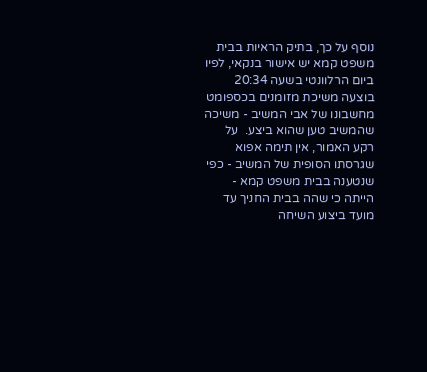נוסף על כך, בתיק הראיות בבית משפט קמא יש אישור בנקאי, לפיו ביום הרלוונטי בשעה 20:34 בוצעה משיכת מזומנים בכספומט מחשבונו של אבי המשיב - משיכה שהמשיב טען שהוא ביצע.  על רקע האמור, אין תימה אפוא שגרסתו הסופית של המשיב - כפי שנטענה בבית משפט קמא - הייתה כי שהה בבית החניך עד מועד ביצוע השיחה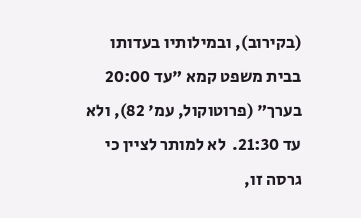(בקירוב), ובמילותיו בעדותו בבית משפט קמא "עד 20:00 בערך" (פרוטוקול, עמ' 82), ולא עד 21:30.  לא למותר לציין כי גרסה זו,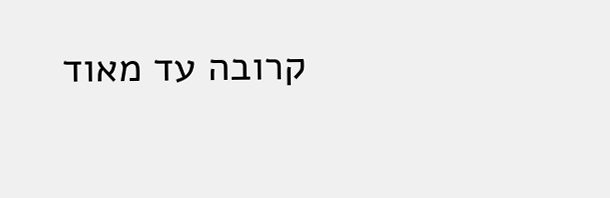קרובה עד מאוד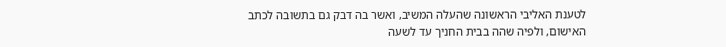לטענת האליבי הראשונה שהעלה המשיב, ואשר בה דבק גם בתשובה לכתב האישום, ולפיה שהה בבית החניך עד לשעה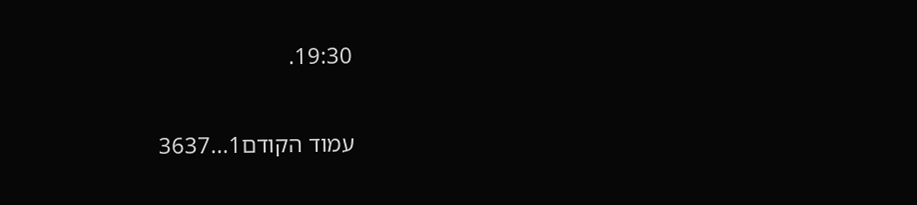19:30.

עמוד הקודם1...3637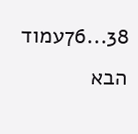38...76עמוד הבא